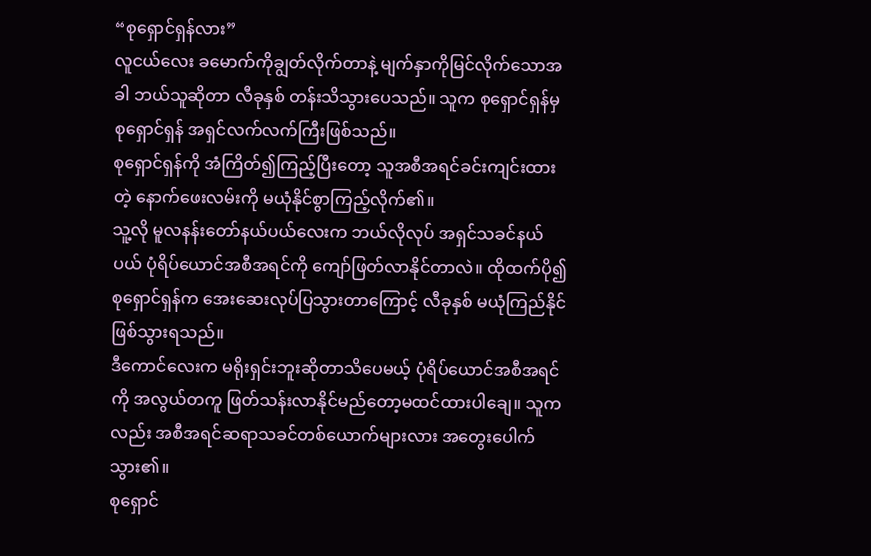“စုရှောင်ရှန်လား”
လူငယ်လေး ခမောက်ကိုချွတ်လိုက်တာနဲ့ မျက်နှာကိုမြင်လိုက်သောအခါ ဘယ်သူဆိုတာ လီခုနှစ် တန်းသိသွားပေသည်။ သူက စုရှောင်ရှန်မှ စုရှောင်ရှန် အရှင်လက်လက်ကြီးဖြစ်သည်။
စုရှောင်ရှန်ကို အံကြိတ်၍ကြည့်ပြီးတော့ သူအစီအရင်ခင်းကျင်းထားတဲ့ နောက်ဖေးလမ်းကို မယုံနိုင်စွာကြည့်လိုက်၏။
သူ့လို မူလနန်းတော်နယ်ပယ်လေးက ဘယ်လိုလုပ် အရှင်သခင်နယ်ပယ် ပုံရိပ်ယောင်အစီအရင်ကို ကျော်ဖြတ်လာနိုင်တာလဲ။ ထိုထက်ပို၍ စုရှောင်ရှန်က အေးဆေးလုပ်ပြသွားတာကြောင့် လီခုနှစ် မယုံကြည်နိုင်ဖြစ်သွားရသည်။
ဒီကောင်လေးက မရိုးရှင်းဘူးဆိုတာသိပေမယ့် ပုံရိပ်ယောင်အစီအရင်ကို အလွယ်တကူ ဖြတ်သန်းလာနိုင်မည်တော့မထင်ထားပါချေ။ သူကလည်း အစီအရင်ဆရာသခင်တစ်ယောက်များလား အတွေးပေါက်သွား၏။
စုရှောင်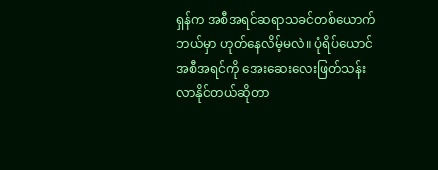ရှန်က အစီအရင်ဆရာသခင်တစ်ယောက်ဘယ်မှာ ဟုတ်နေလိမ့်မလဲ။ ပုံရိပ်ယောင်အစီအရင်ကို အေးဆေးလေးဖြတ်သန်းလာနိုင်တယ်ဆိုတာ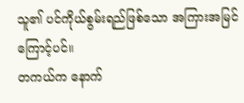သူ၏ ပင်ကိုယ်စွမ်းရည်ဖြစ်သော အကြားအမြင်ကြောင့်ပင်။
တကယ်က နောက်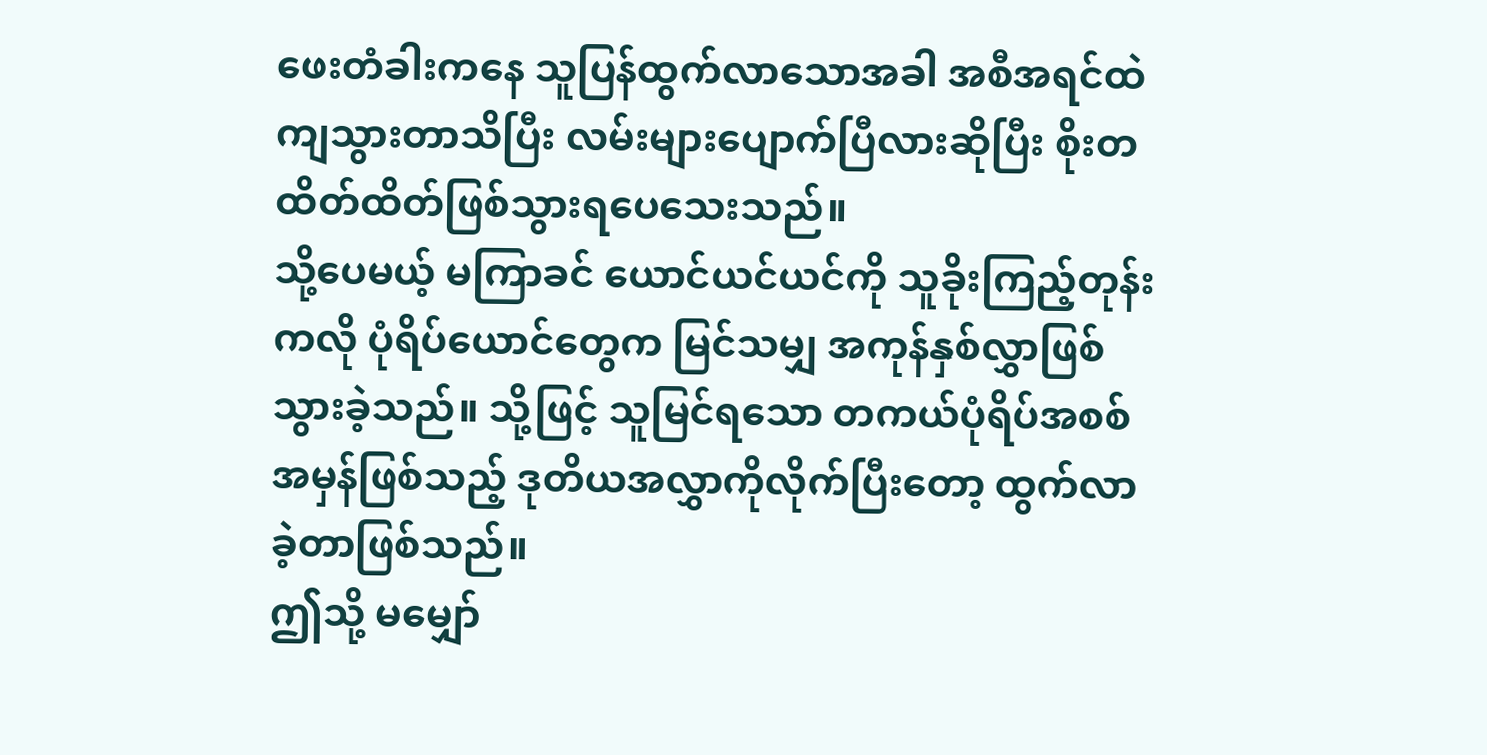ဖေးတံခါးကနေ သူပြန်ထွက်လာသောအခါ အစီအရင်ထဲကျသွားတာသိပြီး လမ်းများပျောက်ပြီလားဆိုပြီး စိုးတထိတ်ထိတ်ဖြစ်သွားရပေသေးသည်။
သို့ပေမယ့် မကြာခင် ယောင်ယင်ယင်ကို သူခိုးကြည့်တုန်းကလို ပုံရိပ်ယောင်တွေက မြင်သမျှ အကုန်နှစ်လွှာဖြစ်သွားခဲ့သည်။ သို့ဖြင့် သူမြင်ရသော တကယ်ပုံရိပ်အစစ်အမှန်ဖြစ်သည့် ဒုတိယအလွှာကိုလိုက်ပြီးတော့ ထွက်လာခဲ့တာဖြစ်သည်။
ဤသို့ မမျှော်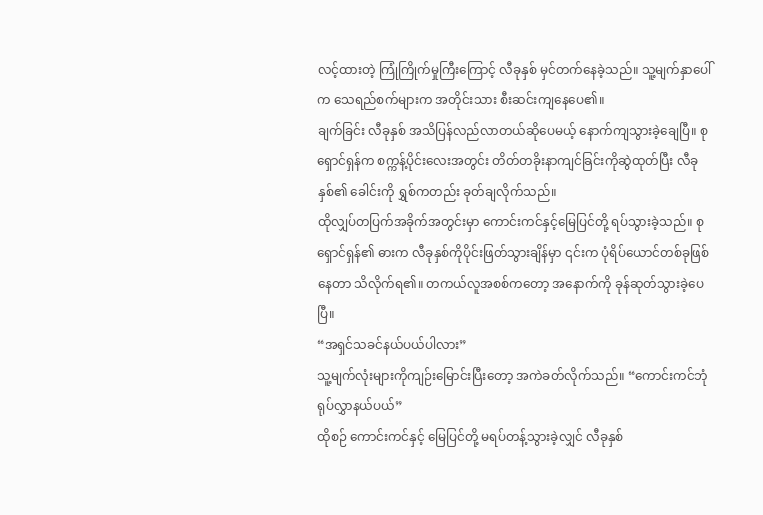လင့်ထားတဲ့ ကြုံကြိုက်မှုကြီးကြောင့် လီခုနှစ် မှင်တက်နေခဲ့သည်။ သူ့မျက်နှာပေါ်က သေရည်စက်များက အတိုင်းသား စီးဆင်းကျနေပေ၏။
ချက်ခြင်း လီခုနှစ် အသိပြန်လည်လာတယ်ဆိုပေမယ့် နောက်ကျသွားခဲ့ချေပြီ။ စုရှောင်ရှန်က စက္ကန့်ပိုင်းလေးအတွင်း တိတ်တခိုးနာကျင်ခြင်းကိုဆွဲထုတ်ပြီး လီခုနှစ်၏ ခေါင်းကို ရွှစ်ကတည်း ခုတ်ချလိုက်သည်။
ထိုလျှပ်တပြက်အခိုက်အတွင်းမှာ ကောင်းကင်နှင့်မြေပြင်တို့ ရပ်သွားခဲ့သည်။ စုရှောင်ရှန်၏ ဓားက လီခုနှစ်ကိုပိုင်းဖြတ်သွားချိန်မှာ ၎င်းက ပုံရိပ်ယောင်တစ်ခုဖြစ်နေတာ သိလိုက်ရ၏။ တကယ်လူအစစ်ကတော့ အနောက်ကို ခုန်ဆုတ်သွားခဲ့ပေပြီ။
“အရှင်သခင်နယ်ပယ်ပါလား”
သူ့မျက်လုံးများကိုကျဉ်းမြောင်းပြီးတော့ အကဲခတ်လိုက်သည်။ “ကောင်းကင်ဘုံရုပ်လွှာနယ်ပယ်”
ထိုစဉ် ကောင်းကင်နှင့် မြေပြင်တို့ မရပ်တန့်သွားခဲ့လျှင် လီခုနှစ်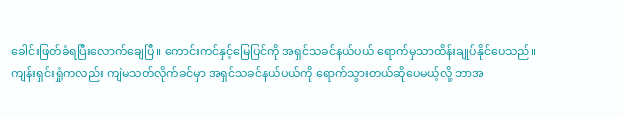ခေါင်းဖြတ်ခံရပြီးလောက်ချေပြီ။ ကောင်းကင်နှင့်မြေပြင်ကို အရှင်သခင်နယ်ပယ် ရောက်မှသာထိန်းချုပ်နိုင်ပေသည်။
ကျန်းရှင်းရှုံကလည်း ကျဲမသတ်လိုက်ခင်မှာ အရှင်သခင်နယ်ပယ်ကို ရောက်သွားတယ်ဆိုပေမယ့်လို့ ဘာအ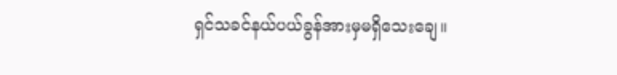ရှင်သခင်နယ်ပယ်ခွန်အားမှမရှိသေးချေ။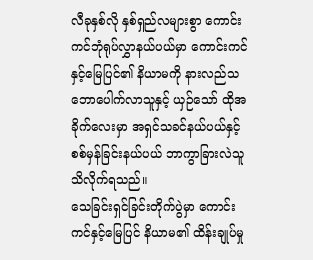လီခုနှစ်လို နှစ်ရှည်လများစွာ ကောင်းကင်ဘုံရုပ်လွှာနယ်ပယ်မှာ ကောင်းကင်နှင့်မြေပြင်၏ နိယာမကို နားလည်သဘောပေါက်လာသူနှင့် ယှဉ်သော် ထိုအခိုက်လေးမှာ အရှင်သခင်နယ်ပယ်နှင့် စစ်မှန်ခြင်းနယ်ပယ် ဘာကွာခြားလဲသူသိလိုက်ရသည်။
သေခြင်းရှင်ခြင်းတိုက်ပွဲမှာ ကောင်းကင်နှင့်မြေပြင် နိယာမ၏ ထိန်းချုပ်မှု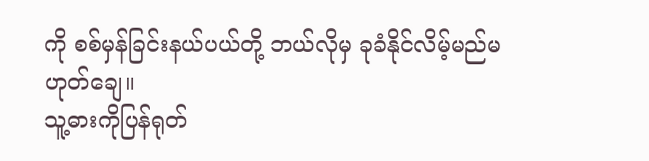ကို စစ်မှန်ခြင်းနယ်ပယ်တို့ ဘယ်လိုမှ ခုခံနိုင်လိမ့်မည်မဟုတ်ချေ။
သူ့ဓားကိုပြန်ရုတ်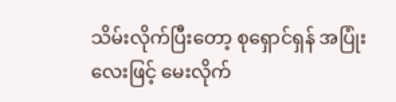သိမ်းလိုက်ပြီးတော့ စုရှောင်ရှန် အပြုံးလေးဖြင့် မေးလိုက်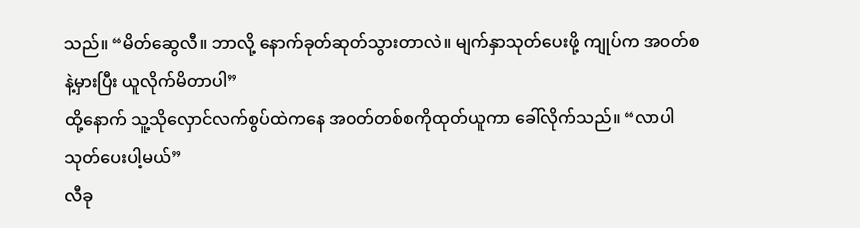သည်။ “မိတ်ဆွေလီ။ ဘာလို့ နောက်ခုတ်ဆုတ်သွားတာလဲ။ မျက်နှာသုတ်ပေးဖို့ ကျုပ်က အ၀တ်စနဲ့မှားပြီး ယူလိုက်မိတာပါ”
ထို့နောက် သူ့သိုလှောင်လက်စွပ်ထဲကနေ အ၀တ်တစ်စကိုထုတ်ယူကာ ခေါ်လိုက်သည်။ “လာပါ သုတ်ပေးပါ့မယ်”
လီခု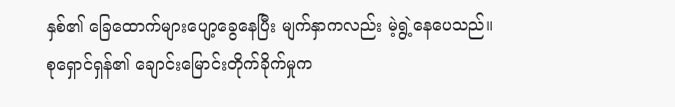နှစ်၏ ခြေထောက်များပျော့ခွေနေပြီး မျက်နှာကလည်း မဲ့ရွဲ့နေပေသည်။
စုရှောင်ရှန်၏ ချောင်းမြောင်းတိုက်ခိုက်မှုက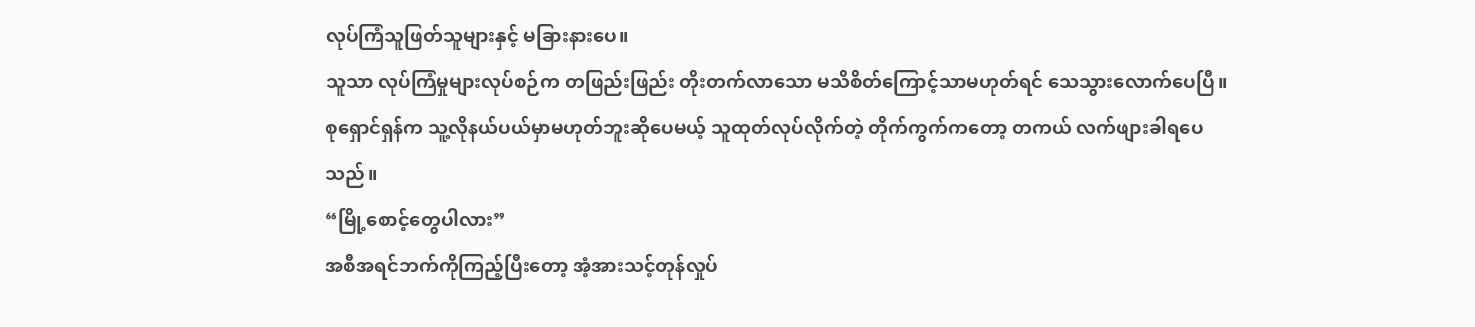လုပ်ကြံသူဖြတ်သူများနှင့် မခြားနားပေ။
သူသာ လုပ်ကြံမှုများလုပ်စဉ်က တဖြည်းဖြည်း တိုးတက်လာသော မသိစိတ်ကြောင့်သာမဟုတ်ရင် သေသွားလောက်ပေပြီ။
စုရှောင်ရှန်က သူ့လိုနယ်ပယ်မှာမဟုတ်ဘူးဆိုပေမယ့် သူထုတ်လုပ်လိုက်တဲ့ တိုက်ကွက်ကတော့ တကယ် လက်ဖျားခါရပေသည်။
“မြို့စောင့်တွေပါလား”
အစီအရင်ဘက်ကိုကြည့်ပြီးတော့ အံ့အားသင့်တုန်လှုပ်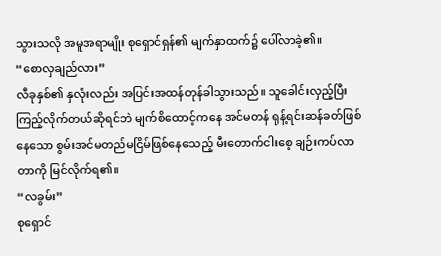သွားသလို အမူအရာမျိုး စုရှောင်ရှန်၏ မျက်နှာထက်၌ ပေါ်လာခဲ့၏။
“စောလှချည်လား”
လီခုနှစ်၏ နှလုံးလည်း အပြင်းအထန်တုန်ခါသွားသည်။ သူခေါင်းလှည့်ပြီးကြည့်လိုက်တယ်ဆိုရင်ဘဲ မျက်စိထောင့်ကနေ အင်မတန် ရုန့်ရင်းဆန်ခတ်ဖြစ်နေသော စွမ်းအင်မတည်မငြိမ်ဖြစ်နေသေည့် မီးတောက်ငါးစေ့ ချဉ်းကပ်လာတာကို မြင်လိုက်ရ၏။
“လခွမ်း”
စုရှောင်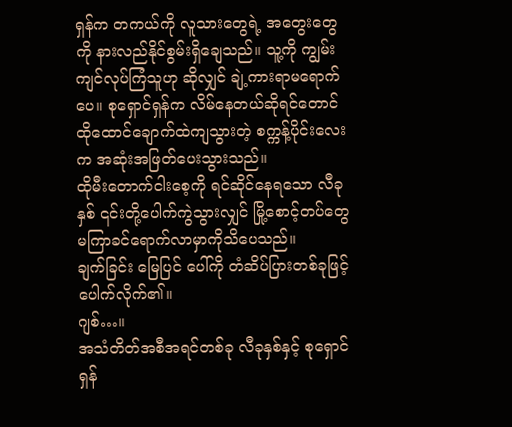ရှန်က တကယ်ကို လူသားတွေရဲ့ အတွေးတွေကို နားလည်နိုင်စွမ်းရှိချေသည်။ သူ့ကို ကျွမ်းကျင်လုပ်ကြံသူဟု ဆိုလျှင် ချဲ့ကားရာမရောက်ပေ။ စုရှောင်ရှန်က လိမ်နေတယ်ဆိုရင်တောင် ထိုထောင်ချောက်ထဲကျသွားတဲ့ စက္ကန့်ပိုင်းလေးက အဆုံးအဖြတ်ပေးသွားသည်။
ထိုမီးတောက်ငါးစေ့ကို ရင်ဆိုင်နေရသော လီခုနှစ် ၎င်းတို့ပေါက်ကွဲသွားလျှင် မြို့စောင့်တပ်တွေ မကြာခင်ရောက်လာမှာကိုသိပေသည်။
ချက်ခြင်း မြေပြင် ပေါ်ကို တံဆိပ်ပြားတစ်ခုဖြင့် ပေါက်လိုက်၏။
ဂျစ်…။
အသံတိတ်အစီအရင်တစ်ခု လီခုနှစ်နှင့် စုရှောင်ရှန်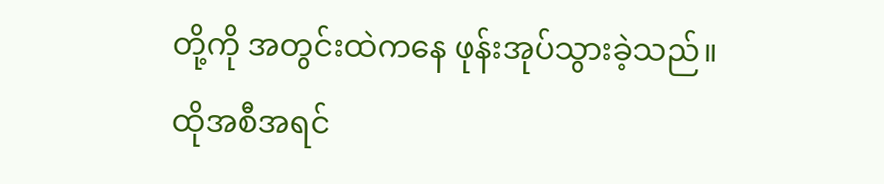တို့ကို အတွင်းထဲကနေ ဖုန်းအုပ်သွားခဲ့သည်။ ထိုအစီအရင်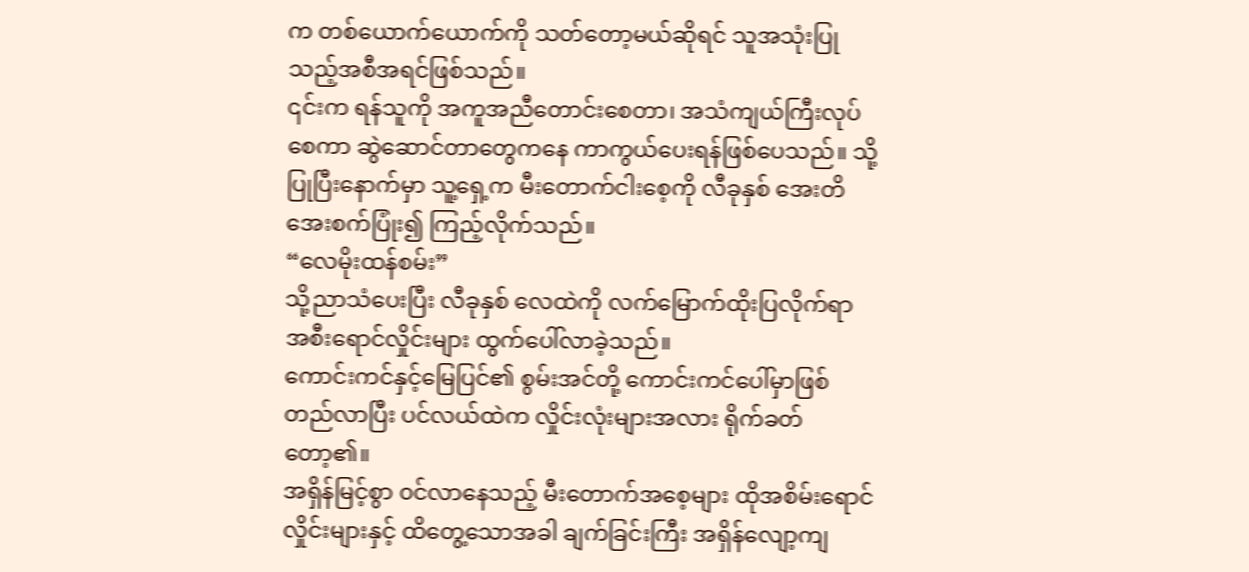က တစ်ယောက်ယောက်ကို သတ်တော့မယ်ဆိုရင် သူအသုံးပြုသည့်အစီအရင်ဖြစ်သည်။
၎င်းက ရန်သူကို အကူအညီတောင်းစေတာ၊ အသံကျယ်ကြီးလုပ်စေကာ ဆွဲဆောင်တာတွေကနေ ကာကွယ်ပေးရန်ဖြစ်ပေသည်။ သို့ပြုပြီးနောက်မှာ သူ့ရှေ့က မီးတောက်ငါးစေ့ကို လီခုနှစ် အေးတိအေးစက်ပြုံး၍ ကြည့်လိုက်သည်။
“လေမိုးထန်စမ်း”
သို့ညာသံပေးပြီး လီခုနှစ် လေထဲကို လက်မြောက်ထိုးပြလိုက်ရာ အစီးရောင်လှိုင်းများ ထွက်ပေါ်လာခဲ့သည်။
ကောင်းကင်နှင့်မြေပြင်၏ စွမ်းအင်တို့ ကောင်းကင်ပေါ်မှာဖြစ်တည်လာပြီး ပင်လယ်ထဲက လှိုင်းလုံးများအလား ရိုက်ခတ်တော့၏။
အရှိန်မြင့်စွာ ၀င်လာနေသည့် မီးတောက်အစေ့များ ထိုအစိမ်းရောင်လှိုင်းများနှင့် ထိတွေ့သောအခါ ချက်ခြင်းကြီး အရှိန်လျော့ကျ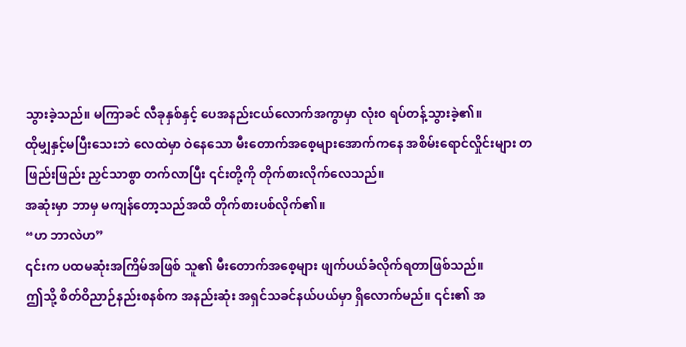သွားခဲ့သည်။ မကြာခင် လီခုနှစ်နှင့် ပေအနည်းငယ်လောက်အကွာမှာ လုံး၀ ရပ်တန့်သွားခဲ့၏။
ထိုမျှနှင့်မပြီးသေးဘဲ လေထဲမှာ ဝဲနေသော မီးတောက်အစေ့များအောက်ကနေ အစိမ်းရောင်လှိုင်းများ တဖြည်းဖြည်း ညှင်သာစွာ တက်လာပြီး ၎င်းတို့ကို တိုက်စားလိုက်လေသည်။
အဆုံးမှာ ဘာမှ မကျန်တော့သည်အထိ တိုက်စားပစ်လိုက်၏။
“ဟ ဘာလဲဟ”
၎င်းက ပထမဆုံးအကြိမ်အဖြစ် သူ၏ မီးတောက်အစေ့များ ဖျက်ပယ်ခံလိုက်ရတာဖြစ်သည်။
ဤသို့ စိတ်ဝိညာဉ်နည်းစနစ်က အနည်းဆုံး အရှင်သခင်နယ်ပယ်မှာ ရှိလောက်မည်။ ၎င်း၏ အ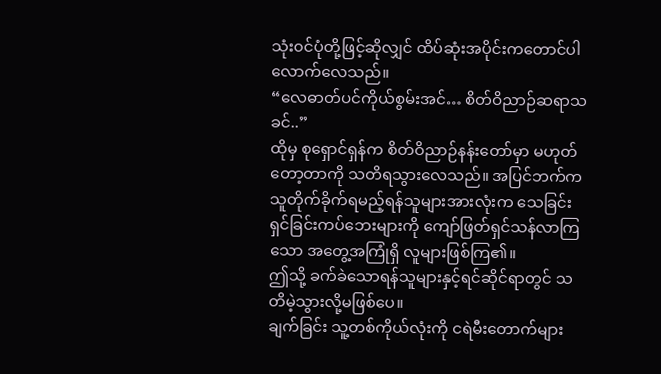သုံး၀င်ပုံတို့ဖြင့်ဆိုလျှင် ထိပ်ဆုံးအပိုင်းကတောင်ပါလောက်လေသည်။
“လေဓာတ်ပင်ကိုယ်စွမ်းအင်… စိတ်ဝိညာဉ်ဆရာသခင်..”
ထိုမှ စုရှောင်ရှန်က စိတ်ဝိညာဉ်နန်းတော်မှာ မဟုတ်တော့တာကို သတိရသွားလေသည်။ အပြင်ဘက်က သူတိုက်ခိုက်ရမည့်ရန်သူများအားလုံးက သေခြင်းရှင်ခြင်းကပ်ဘေးများကို ကျော်ဖြတ်ရှင်သန်လာကြသော အတွေ့အကြုံရှိ လူများဖြစ်ကြ၏။
ဤသို့ ခက်ခဲသောရန်သူများနှင့်ရင်ဆိုင်ရာတွင် သတိမဲ့သွားလို့မဖြစ်ပေ။
ချက်ခြင်း သူ့တစ်ကိုယ်လုံးကို ငရဲမီးတောက်များ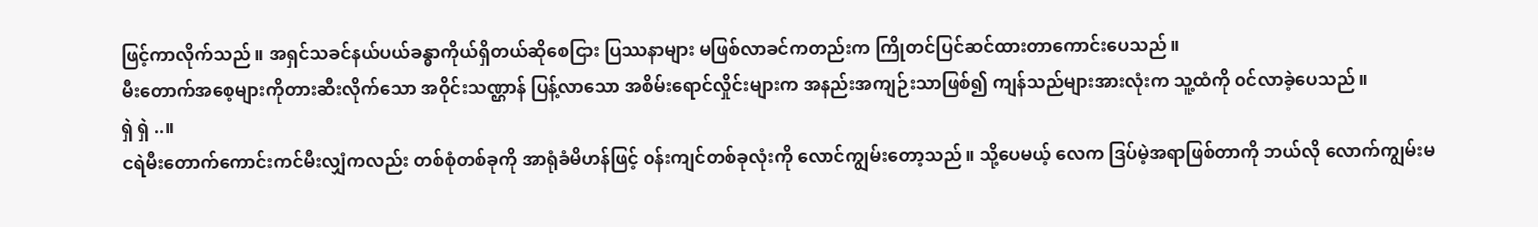ဖြင့်ကာလိုက်သည်။ အရှင်သခင်နယ်ပယ်ခန္ဓာကိုယ်ရှိတယ်ဆိုစေငြား ပြဿနာများ မဖြစ်လာခင်ကတည်းက ကြိုတင်ပြင်ဆင်ထားတာကောင်းပေသည်။
မီးတောက်အစေ့များကိုတားဆီးလိုက်သော အဝိုင်းသဏ္ဌာန် ပြန့်လာသော အစိမ်းရောင်လှိုင်းများက အနည်းအကျဉ်းသာဖြစ်၍ ကျန်သည်များအားလုံးက သူ့ထံကို ၀င်လာခဲ့ပေသည်။
ရှဲ ရှဲ ..။
ငရဲမီးတောက်ကောင်းကင်မီးလျှံကလည်း တစ်စုံတစ်ခုကို အာရုံခံမိဟန်ဖြင့် ၀န်းကျင်တစ်ခုလုံးကို လောင်ကျွမ်းတော့သည်။ သို့ပေမယ့် လေက ဒြပ်မဲ့အရာဖြစ်တာကို ဘယ်လို လောက်ကျွမ်းမ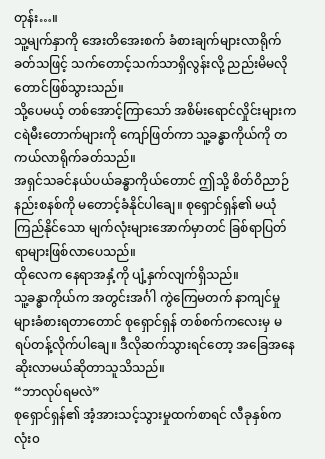တုန်း…။
သူ့မျက်နှာကို အေးတိအေးစက် ခံစားချက်များလာရိုက်ခတ်သဖြင့် သက်တောင့်သက်သာရှိလွန်းလို့ ညည်းမိမလိုတောင်ဖြစ်သွားသည်။
သို့ပေမယ့် တစ်အောင့်ကြာသော် အစိမ်းရောင်လှိုင်းများက ငရဲမီးတောက်များကို ကျော်ဖြတ်ကာ သူ့ခန္ဓာကိုယ်ကို တကယ်လာရိုက်ခတ်သည်။
အရှင်သခင်နယ်ပယ်ခန္ဓာကိုယ်တောင် ဤသို့ စိတ်ဝိညာဉ်နည်းစနစ်ကို မတောင့်ခံနိုင်ပါချေ။ စုရှောင်ရှန်၏ မယုံကြည်နိုင်သော မျက်လုံးများအောက်မှာတင် ခြစ်ရာပြတ်ရာများဖြစ်လာပေသည်။
ထိုလေက နေရာအနှံ့ကို ပျံ့နှက်လျက်ရှိသည်။
သူ့ခန္ဓာကိုယ်က အတွင်းအင်္ဂါ ကွဲကြေမတက် နာကျင်မှုများခံစားရတာတောင် စုရှောင်ရှန် တစ်စက်ကလေးမှ မရပ်တန့်လိုက်ပါချေ။ ဒီလိုဆက်သွားရင်တော့ အခြေအနေဆိုးလာမယ်ဆိုတာသူသိသည်။
“ဘာလုပ်ရမလဲ”
စုရှောင်ရှန်၏ အံ့အားသင့်သွားမှုထက်စာရင် လီခုနှစ်က လုံး၀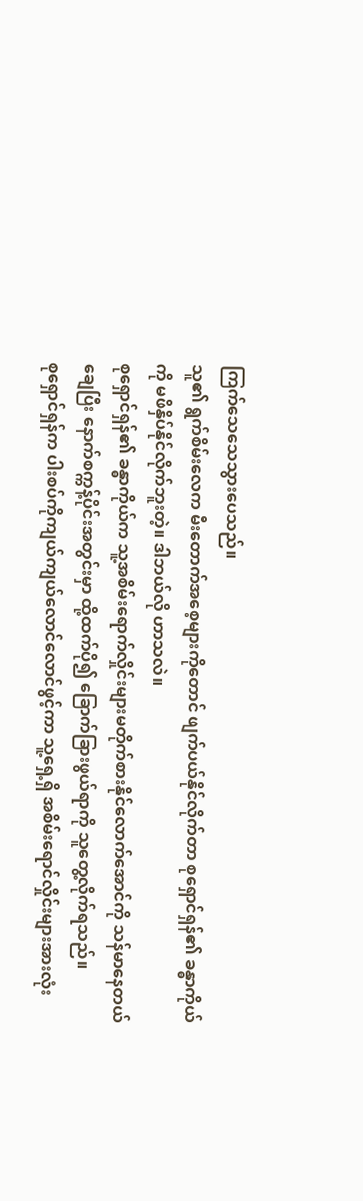ကြက်သေသေသွားပေသည်။
သူ၏ ရွက်စိမ်းလေက မီးတောက်အစေ့များကိုတောင် ဖျက်ပယ်နိုင်လိုက်တာ စုရှောင်ရှန်၏ ခန္ဓာကိုယ်ကို မဖိနှိပ်နိုင်လိုက်ဘူးတဲ့။ ဒါဘယ်လို ဟာသလဲ။
စုရှောင်ရှန်၏ ခန္ဓာကိုယ်က သူ့အစိမ်းရောက်လှိုင်းများမတိုက်စားနိုင်လောက်အောင်ကို သန်မာနေတယ်ချေပြီး နောက်စက္ကန့်ပိုင်းအတွင်းမှာ ထို့ထက်ပို၍ ခြောက်ခြားဖွယ်ရာကို သူတွေ့လိုက်ရသည်။
စုရှောင်ရှန်က ပါးစပ်ကိုကျယ်ကျယ်လောင်လောင်ဖွင့်ကာ သူ့ရှေ့ရှိ အစိမ်းရောင်လှိုင်းများအားလုံး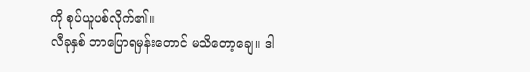ကို စုပ်ယူပစ်လိုက်၏။
လီခုနှစ် ဘာပြောရမှန်းတောင် မသိတော့ချေ။ ဒါ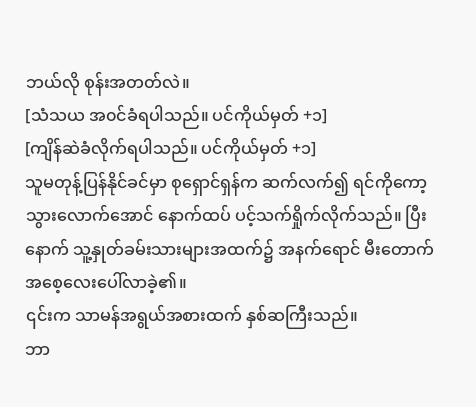ဘယ်လို စုန်းအတတ်လဲ။
[သံသယ အ၀င်ခံရပါသည်။ ပင်ကိုယ်မှတ် +၁]
[ကျိန်ဆဲခံလိုက်ရပါသည်။ ပင်ကိုယ်မှတ် +၁]
သူမတုန့်ပြန်နိုင်ခင်မှာ စုရှောင်ရှန်က ဆက်လက်၍ ရင်ကိုကော့သွားလောက်အောင် နောက်ထပ် ပင့်သက်ရှိုက်လိုက်သည်။ ပြီးနောက် သူ့နှုတ်ခမ်းသားများအထက်၌ အနက်ရောင် မီးတောက်အစေ့လေးပေါ်လာခဲ့၏။
၎င်းက သာမန်အရွယ်အစားထက် နှစ်ဆကြီးသည်။
ဘာ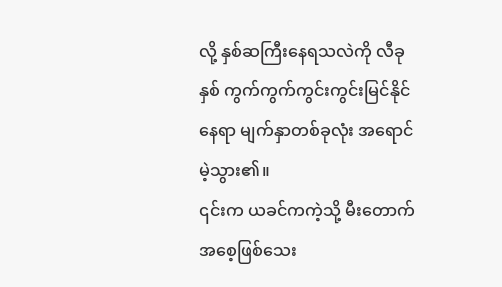လို့ နှစ်ဆကြီးနေရသလဲကို လီခုနှစ် ကွက်ကွက်ကွင်းကွင်းမြင်နိုင်နေရာ မျက်နှာတစ်ခုလုံး အရောင်မဲ့သွား၏။
၎င်းက ယခင်ကကဲ့သို့ မီးတောက်အစေ့ဖြစ်သေး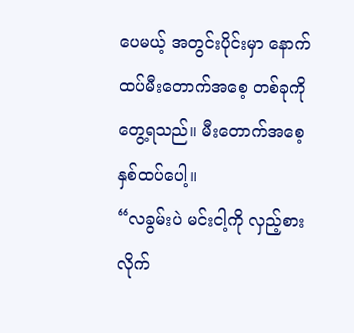ပေမယ့် အတွင်းပိုင်းမှာ နောက်ထပ်မီးတောက်အစေ့ တစ်ခုကို တွေ့ရသည်။ မီးတောက်အစေ့ နှစ်ထပ်ပေါ့။
“လခွမ်းပဲ မင်းငါ့ကို လှည့်စားလိုက်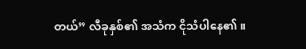တယ်” လီခုနှစ်၏ အသံက ငိုသံပါနေ၏။